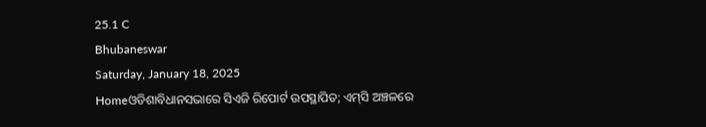25.1 C
Bhubaneswar
Saturday, January 18, 2025
Homeଓଡିଶାବିଧାନସଭାରେ ସିଏଜି ରିପୋର୍ଟ ଉପସ୍ଥାପିତ; ଏମ୍‌ସି ଅଞ୍ଚଳରେ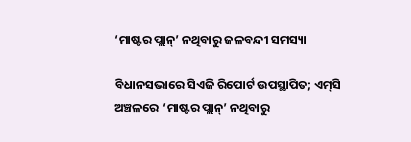‘ମାଷ୍ଟର ପ୍ଲାନ୍‌’ ନଥିବାରୁ ଜଳବନ୍ଦୀ ସମସ୍ୟା

ବିଧାନସଭାରେ ସିଏଜି ରିପୋର୍ଟ ଉପସ୍ଥାପିତ; ଏମ୍‌ସି ଅଞ୍ଚଳରେ ‘ମାଷ୍ଟର ପ୍ଲାନ୍‌’ ନଥିବାରୁ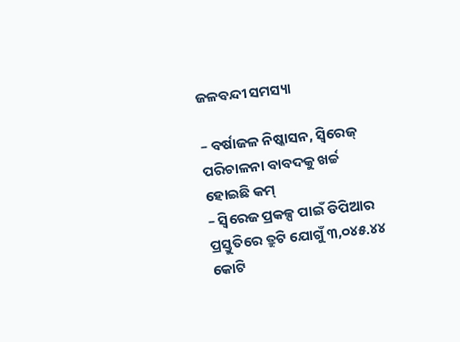ଜଳବନ୍ଦୀ ସମସ୍ୟା

– ବର୍ଷାଜଳ ନିଷ୍କାସନ, ସ୍ୱିରେଜ୍ ପରିଚାଳନା ବାବଦକୁ ଖର୍ଚ୍ଚ ହୋଇଛି କମ୍
– ସ୍ୱିରେଜ ପ୍ରକଳ୍ପ ପାଇଁ ଡିପିଆର ପ୍ରସ୍ତୁତିରେ ତ୍ରୁଟି ଯୋଗୁଁ ୩,୦୪୫.୪୪ କୋଟି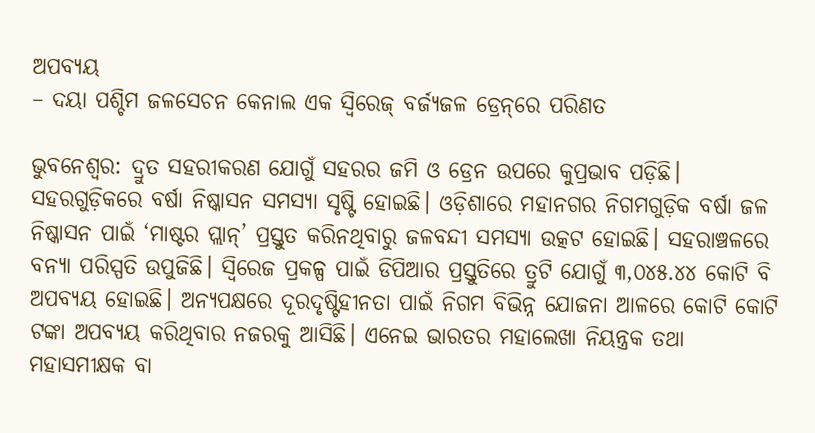ଅପବ୍ୟୟ
– ଦୟା ପଶ୍ଚିମ ଜଳସେଚନ କେନାଲ ଏକ ସ୍ୱିରେଜ୍ ବର୍ଜ୍ୟଜଳ ଡ୍ରେନ୍‌ରେ ପରିଣତ

ଭୁବନେଶ୍ୱର: ଦ୍ରୁତ ସହରୀକରଣ ଯୋଗୁଁ ସହରର ଜମି ଓ ଡ୍ରେନ ଉପରେ କୁପ୍ରଭାବ ପଡ଼ିଛି। ସହରଗୁଡ଼ିକରେ ବର୍ଷା ନିଷ୍କାସନ ସମସ୍ୟା ସୃଷ୍ଟି ହୋଇଛି। ଓଡ଼ିଶାରେ ମହାନଗର ନିଗମଗୁଡ଼ିକ ବର୍ଷା ଜଳ ନିଷ୍କାସନ ପାଇଁ ‘ମାଷ୍ଟର ପ୍ଲାନ୍‌’ ପ୍ରସ୍ତୁତ କରିନଥିବାରୁ ଜଳବନ୍ଦୀ ସମସ୍ୟା ଉତ୍କଟ ହୋଇଛି। ସହରାଞ୍ଚଳରେ ବନ୍ୟା ପରିସ୍ପତି ଉପୁଜିଛି। ସ୍ୱିରେଜ ପ୍ରକଳ୍ପ ପାଇଁ ଡିପିଆର ପ୍ରସ୍ତୁତିରେ ତ୍ରୁଟି ଯୋଗୁଁ ୩,୦୪୫.୪୪ କୋଟି ବି ଅପବ୍ୟୟ ହୋଇଛି। ଅନ୍ୟପକ୍ଷରେ ଦୂରଦୃଷ୍ଟିହୀନତା ପାଇଁ ନିଗମ ବିଭିନ୍ନ ଯୋଜନା ଆଳରେ କୋଟି କୋଟି ଟଙ୍କା ଅପବ୍ୟୟ କରିଥିବାର ନଜରକୁ ଆସିଛି। ଏନେଇ ଭାରତର ମହାଲେଖା ନିୟନ୍ତ୍ରକ ତଥା ମହାସମୀକ୍ଷକ ବା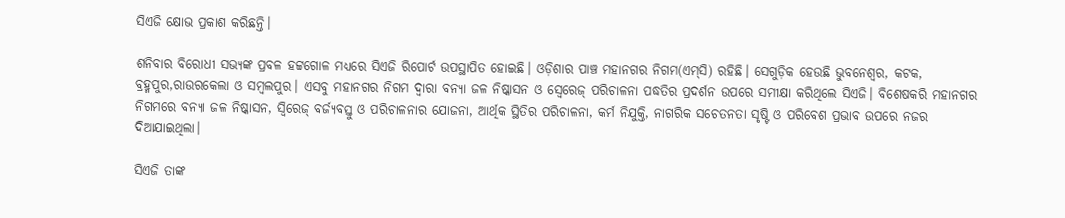ସିଏଜି କ୍ଷୋଭ ପ୍ରକାଶ କରିଛନ୍ତି।

ଶନିବାର ବିରୋଧୀ ସଭ୍ୟଙ୍କ ପ୍ରବଳ ହଟ୍ଟଗୋଳ ମଧ୍ୟରେ ସିଏଜି ରିପୋର୍ଟ ଉପସ୍ଥାପିତ ହୋଇଛି। ଓଡ଼ିଶାର ପାଞ୍ଚ ମହାନଗର ନିଗମ(ଏମ୍‌ସି) ରହିଛି। ସେଗୁଡ଼ିକ ହେଉଛି ଭୁବନେଶ୍ୱର, କଟକ, ବ୍ରହ୍ମପୁର,ରାଉରକେଲା ଓ ସମ୍ବଲପୁର। ଏସବୁ ମହାନଗର ନିଗମ ଦ୍ୱାରା ବନ୍ୟା ଜଳ ନିଷ୍କାସନ ଓ ସ୍ୱେରେଜ୍ ପରିଚାଳନା ପଦ୍ଧତିର ପ୍ରଦର୍ଶନ ଉପରେ ସମୀକ୍ଷା କରିଥିଲେ ସିଏଜି। ବିଶେଷକରି ମହାନଗର ନିଗମରେ ବନ୍ୟା ଜଳ ନିଷ୍କାସନ, ସ୍ୱିରେଜ୍ ବର୍ଜ୍ୟବସ୍ତୁ ଓ ପରିଚାଳନାର ଯୋଜନା, ଆର୍ଥିକ ସ୍ଥିତିର ପରିଚାଳନା, କର୍ମ ନିଯୁକ୍ତି, ନାଗରିକ ସଚେତନତା ସୃଷ୍ଟି ଓ ପରିବେଶ ପ୍ରଭାବ ଉପରେ ନଜର ଦିଆଯାଇଥିଲା।

ସିଏଜି ତାଙ୍କ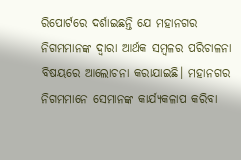ରିପୋର୍ଟରେ ଦର୍ଶାଇଛନ୍ତି ଯେ ମହାନଗର ନିଗମମାନଙ୍କ ଦ୍ୱାରା ଆର୍ଥକ ସମ୍ବଳର ପରିଚାଳନା ବିଷୟରେ ଆଲୋଚନା କରାଯାଇଛି। ମହାନଗର ନିଗମମାନେ ସେମାନଙ୍କ କାର୍ଯ୍ୟକଳାପ କରିବା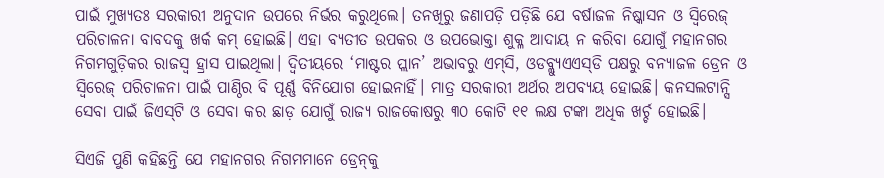ପାଇଁ ମୁଖ୍ୟତଃ ସରକାରୀ ଅନୁଦାନ ଉପରେ ନିର୍ଭର କରୁଥିଲେ। ତନଖିରୁ ଜଣାପଡ଼ି ପଡ଼ିଛି ଯେ ବର୍ଷାଜଳ ନିଷ୍କାସନ ଓ ସ୍ୱିରେଜ୍ ପରିଚାଳନା ବାବଦକୁ ଖର୍କ କମ୍ ହୋଇଛି। ଏହା ବ୍ୟତୀତ ଉପକର ଓ ଉପଭୋକ୍ତା ଶୁକ୍ଳ ଆଦାୟ ନ କରିବା ଯୋଗୁଁ ମହାନଗର ନିଗମଗୁଡ଼ିକର ରାଜସ୍ୱ ହ୍ରାସ ପାଇଥିଲା। ଦ୍ୱିତୀୟରେ ‘ମାଷ୍ଟର ପ୍ଲାନ’ ଅଭାବରୁ ଏମ୍‌ସି, ଓଡବ୍ଲ୍ୟୁଏଏସ୍‌ଡି ପକ୍ଷରୁ ବନ୍ୟାଜଳ ଡ୍ରେନ ଓ ସ୍ୱିରେଜ୍ ପରିଚାଳନା ପାଇଁ ପାଣ୍ଠିର ବି ପୂର୍ଣ୍ଣ ବିନିଯୋଗ ହୋଇନାହିଁ। ମାତ୍ର ସରକାରୀ ଅର୍ଥର ଅପବ୍ୟୟ ହୋଇଛି। କନସଲଟାନ୍ସି ସେବା ପାଇଁ ଜିଏସ୍‌ଟି ଓ ସେବା କର ଛାଡ଼ ଯୋଗୁଁ ରାଜ୍ୟ ରାଜକୋଷରୁ ୩୦ କୋଟି ୧୧ ଲକ୍ଷ ଟଙ୍କା ଅଧିକ ଖର୍ଚ୍ଚ ହୋଇଛି।

ସିଏଜି ପୁଣି କହିଛନ୍ତି ଯେ ମହାନଗର ନିଗମମାନେ ଡ୍ରେନ୍‌କୁ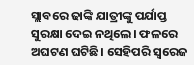ସ୍ଲାବରେ ଢାଙ୍କି ଯାତ୍ରୀଙ୍କୁ ପର୍ଯାପ୍ତ ସୁରକ୍ଷା ଦେଇ ନଥିଲେ। ଫଳରେ ଅଘଟଣ ଘଟିଛି। ସେହିପରି ସ୍ୱରେଜ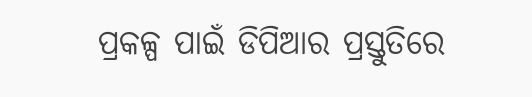ପ୍ରକଳ୍ପ ପାଇଁ ଡିପିଆର ପ୍ରସ୍ତୁତିରେ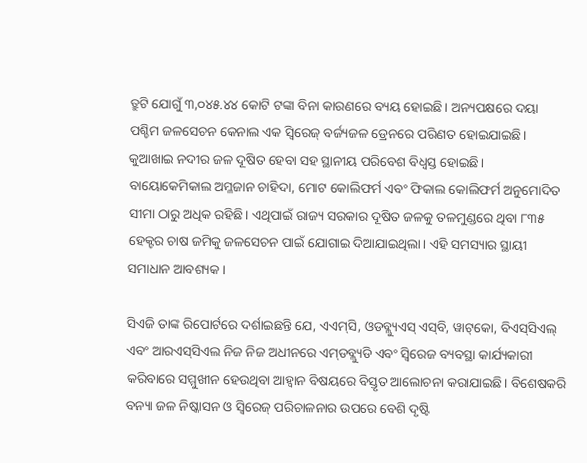ତ୍ରୁଟି ଯୋଗୁଁ ୩,୦୪୫.୪୪ କୋଟି ଟଙ୍କା ବିନା କାରଣରେ ବ୍ୟୟ ହୋଇଛି। ଅନ୍ୟପକ୍ଷରେ ଦୟା ପଶ୍ଚିମ ଜଳସେଚନ କେନାଲ ଏକ ସ୍ୱିରେଜ୍ ବର୍ଜ୍ୟଜଳ ଡ୍ରେନରେ ପରିଣତ ହୋଇଯାଇଛି। କୁଆଖାଇ ନଦୀର ଜଳ ଦୂଷିତ ହେବା ସହ ସ୍ଥାନୀୟ ପରିବେଶ ବିଧ୍ୱସ୍ତ ହୋଇଛି। ବାୟୋକେମିକାଲ ଅମ୍ଳଜାନ ଚାହିଦା, ମୋଟ କୋଲିଫର୍ମ ଏବଂ ଫିକାଲ କୋଲିଫର୍ମ ଅନୁମୋଦିତ ସୀମା ଠାରୁ ଅଧିକ ରହିଛି। ଏଥିପାଇଁ ରାଜ୍ୟ ସରକାର ଦୂଷିତ ଜଳକୁ ତଳମୁଣ୍ଡରେ ଥିବା ୮୩୫ ହେକ୍ଟର ଚାଷ ଜମିକୁ ଜଳସେଚନ ପାଇଁ ଯୋଗାଇ ଦିଆଯାଇଥିଲା। ଏହି ସମସ୍ୟାର ସ୍ଥାୟୀ ସମାଧାନ ଆବଶ୍ୟକ।

ସିଏଜି ତାଙ୍କ ରିପୋର୍ଟରେ ଦର୍ଶାଇଛନ୍ତି ଯେ, ଏଏମ୍‌ସି, ଓଡବ୍ଲ୍ୟୁଏସ୍ ଏସ୍‌ବି, ୱାଟ୍‌କୋ, ବିଏସ୍‌ସିଏଲ୍ ଏବଂ ଆରଏସ୍‌ସିଏଲ ନିଜ ନିଜ ଅଧୀନରେ ଏମ୍‌ଡବ୍ଲ୍ୟୁଡି ଏବଂ ସ୍ୱିରେଜ ବ୍ୟବସ୍ଥା କାର୍ଯ୍ୟକାରୀ କରିବାରେ ସମ୍ମୁଖୀନ ହେଉଥିବା ଆହ୍ୱାନ ବିଷୟରେ ବିସ୍ତୃତ ଆଲୋଚନା କରାଯାଇଛି। ବିଶେଷକରି ବନ୍ୟା ଜଳ ନିଷ୍କାସନ ଓ ସ୍ୱିରେଜ୍ ପରିଚାଳନାର ଉପରେ ବେଶି ଦୃଷ୍ଟି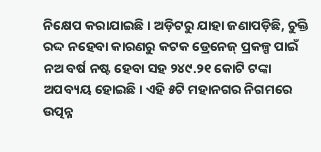ନିକ୍ଷେପ କରାଯାଇଛି। ଅଡ଼ିଟରୁ ଯାହା ଜଣାପଡ଼ିଛି, ଚୁକ୍ତି ରଦ୍ଦ ନହେବା କାରଣରୁ କଟକ ଡ୍ରେନେଜ୍ ପ୍ରକଳ୍ପ ପାଇଁ ନଅ ବର୍ଷ ନଷ୍ଟ ହେବା ସହ ୨୪୯.୨୧ କୋଟି ଟଙ୍କା ଅପବ୍ୟୟ ହୋଇଛି। ଏହି ୫ଟି ମହାନଗର ନିଗମରେ ଉତ୍ପନ୍ନ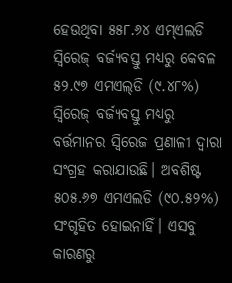ହେଉଥିବା ୫୫୮.୬୪ ଏମ୍‌ଏଲଡି ସ୍ୱିରେଜ୍ ବର୍ଜ୍ୟବସ୍ତୁ ମଧ୍ୟରୁ କେବଳ ୫୨.୯୭ ଏମଏଲ୍‌ଡି (୯.୪୮%) ସ୍ୱିରେଜ୍ ବର୍ଜ୍ୟବସ୍ତୁ ମଧ୍ୟରୁ ବର୍ତ୍ତମାନର ସ୍ୱିରେଜ ପ୍ରଣାଳୀ ଦ୍ୱାରା ସଂଗ୍ରହ କରାଯାଉଛି। ଅବଶିଷ୍ଟ ୫୦୫.୬୭ ଏମଏଲଡି (୯୦.୫୨%) ସଂଗୃହିତ ହୋଇନାହିଁ। ଏସବୁ କାରଣରୁ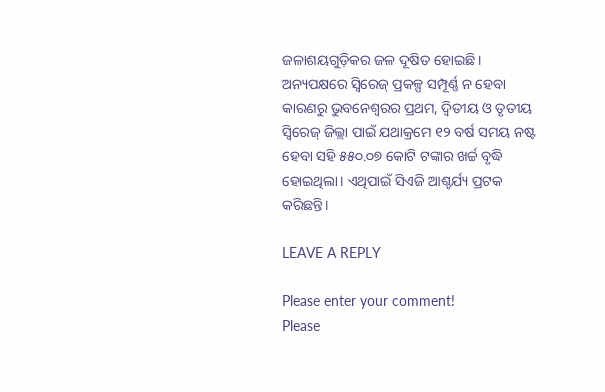ଜଳାଶୟଗୁଡ଼ିକର ଜଳ ଦୂଷିତ ହୋଇଛି। ଅନ୍ୟପକ୍ଷରେ ସ୍ୱିରେଜ୍ ପ୍ରକଳ୍ପ ସମ୍ପୂର୍ଣ୍ଣ ନ ହେବା କାରଣରୁ ଭୁବନେଶ୍ୱରର ପ୍ରଥମ, ଦ୍ୱିତୀୟ ଓ ତୃତୀୟ ସ୍ୱିରେଜ୍ ଜିଲ୍ଲା ପାଇଁ ଯଥାକ୍ରମେ ୧୨ ବର୍ଷ ସମୟ ନଷ୍ଟ ହେବା ସହି ୫୫୦.୦୭ କୋଟି ଟଙ୍କାର ଖର୍ଚ୍ଚ ବୃଦ୍ଧି ହୋଇଥିଲା। ଏଥିପାଇଁ ସିଏଜି ଆଶ୍ଚର୍ଯ୍ୟ ପ୍ରଟକ କରିଛନ୍ତି।

LEAVE A REPLY

Please enter your comment!
Please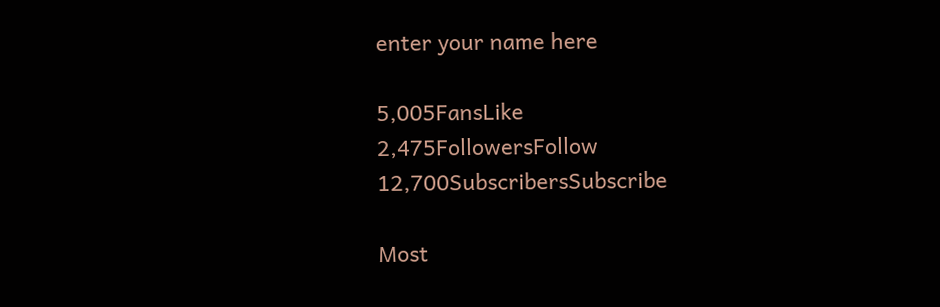enter your name here

5,005FansLike
2,475FollowersFollow
12,700SubscribersSubscribe

Most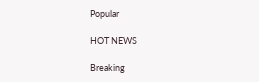Popular

HOT NEWS

Breaking